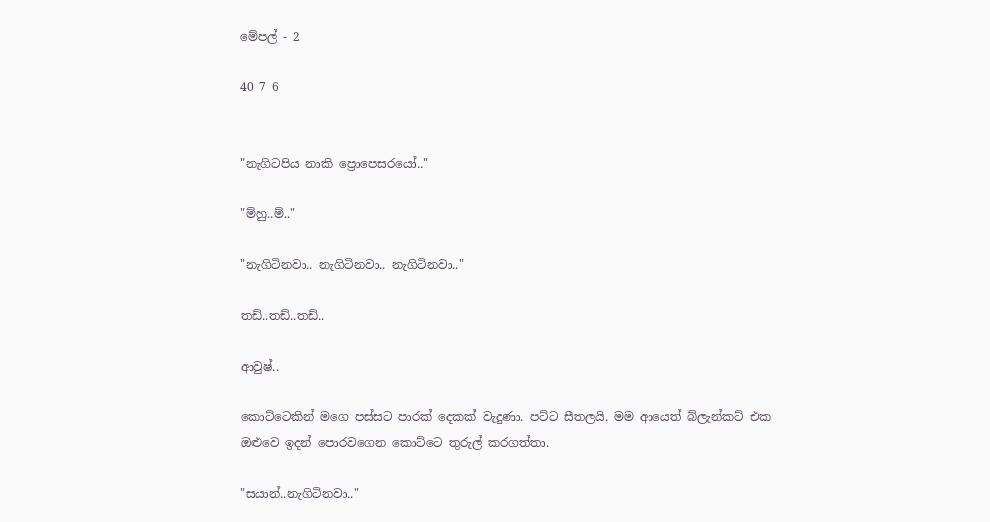මේපල් - 2

40 7 6


"නැගිටපිය නාකි ප්‍රොපෙසරයෝ.."

"ම්හු..ම්.."

"නැගිටිනවා.. නැගිටිනවා.. නැගිටිනවා.."

තඩ්..තඩ්..තඩ්..

ආවුෂ්..

කොට්ටෙකින් මගෙ පස්සට පාරක් දෙකක් වැදුණා. පට්ට සීතලයි. මම ආයෙත් බ්ලැන්කට් එක ඔළුවෙ ඉදන් පොරවගෙන කොට්ටෙ තුරුල් කරගත්තා.

"සයාන්..නැගිටිනවා.."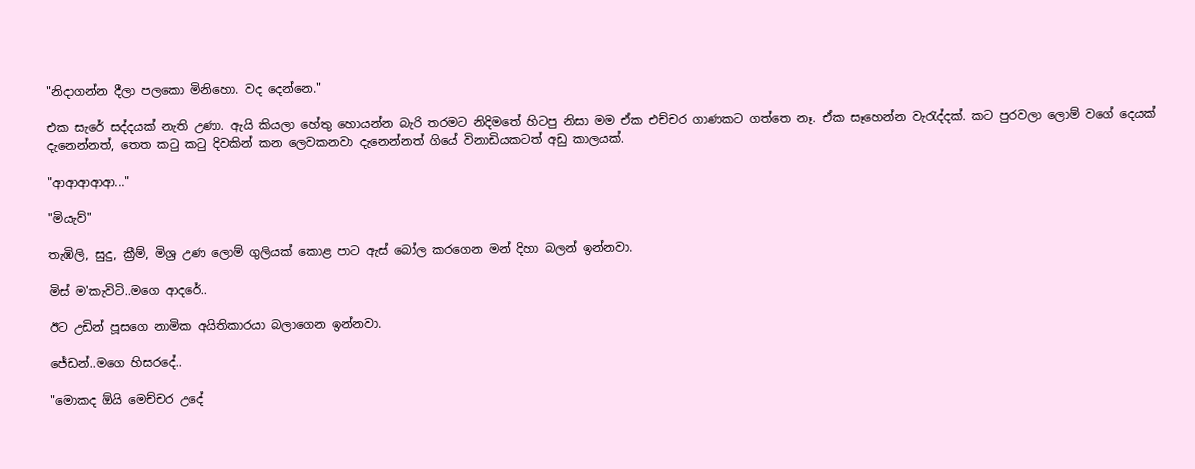"නිදාගන්න දීලා පලකො මිනිහො. වද දෙන්නෙ."

එක සැරේ සද්දයක් නැති උණා. ඇයි කියලා හේතු හොයන්න බැරි තරමට නිදිමතේ හිටපු නිසා මම ඒක එච්චර ගාණකට ගත්තෙ නෑ. ඒක සෑහෙන්න වැරැද්දක්. කට පුරවලා ලොම් වගේ දෙයක් දැනෙන්නත්, තෙත කටු කටු දිවකින් කන ලෙවකනවා දැනෙන්නත් ගියේ විනාඩියකටත් අඩු කාලයක්.

"ආආආආආ..."

"මියැව්"

තැඹිලි, සුදු, ක්‍රීම්, මිශ්‍ර උණ ලොම් ගුලියක් කොළ පාට ඇස් බෝල කරගෙන මන් දිහා බලන් ඉන්නවා.

මිස් ම'කැවිටි..මගෙ ආදරේ..

ඊට උඩින් පූසගෙ නාමික අයිතිකාරයා බලාගෙන ඉන්නවා.

ජේඩන්..මගෙ හිසරදේ..

"මොකද ඕයි මෙච්චර උදේ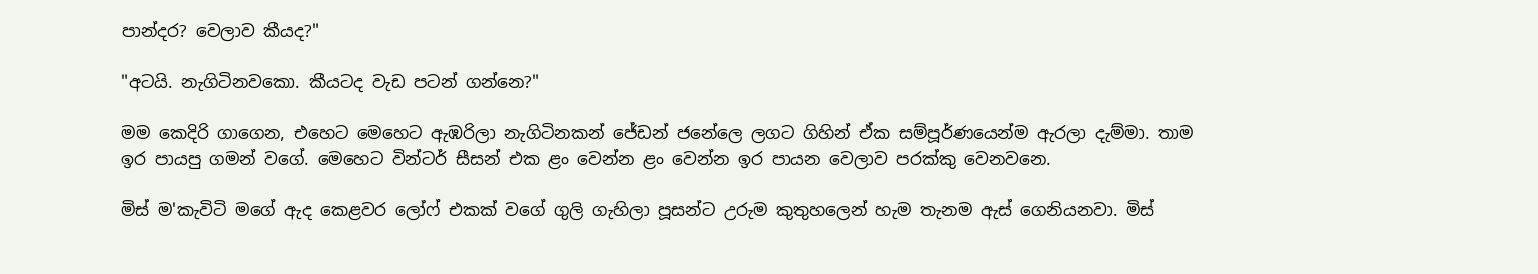පාන්දර? වෙලාව කීයද?"

"අටයි. නැගිටිනවකො. කීයටද වැඩ පටන් ගන්නෙ?"

මම කෙදිරි ගාගෙන, එහෙට මෙහෙට ඇඹරිලා නැගිටිනකන් ජේඩන් ජනේලෙ ලගට ගිහින් ඒක සම්පූර්ණයෙන්ම ඇරලා දැම්මා. තාම ඉර පායපු ගමන් වගේ. මෙහෙට වින්ටර් සීසන් එක ළං වෙන්න ළං වෙන්න ඉර පායන වෙලාව පරක්කු වෙනවනෙ.

මිස් ම'කැවිටි මගේ ඇද කෙළවර ලෝෆ් එකක් වගේ ගුලි ගැහිලා පූසන්ට උරුම කුතුහලෙන් හැම තැනම ඇස් ගෙනියනවා. මිස්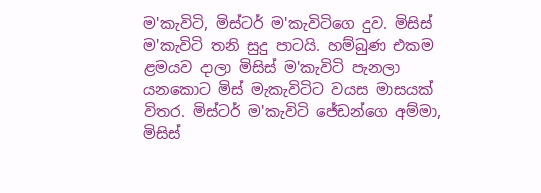ම'කැවිටි, මිස්ටර් ම'කැවිටිගෙ දුව. මිසිස් ම'කැවිටි තනි සුදු පාටයි. හම්බුණ එකම ළමයව දාලා මිසිස් ම'කැවිටි පැනලා යනකොට මිස් මැකැවිටිට වයස මාසයක් විතර. මිස්ටර් ම'කැවිටි ජේඩන්ගෙ අම්මා, මිසිස්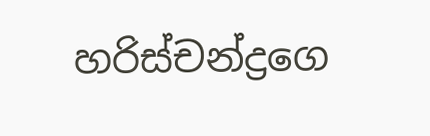හරිස්චන්ද්‍රගෙ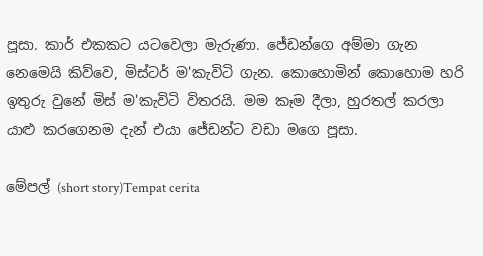පූසා. කාර් එකකට යටවෙලා මැරුණා. ජේඩන්ගෙ අම්මා ගැන නෙමෙයි කිව්වෙ, මිස්ටර් ම'කැවිටි ගැන. කොහොමින් කොහොම හරි ඉතුරු වුනේ මිස් ම'කැවිටි විතරයි. මම කෑම දීලා, හුරතල් කරලා යාළු කරගෙනම දැන් එයා ජේඩන්ට වඩා මගෙ පූසා.

මේපල් (short story)Tempat cerita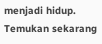menjadi hidup. Temukan sekarang